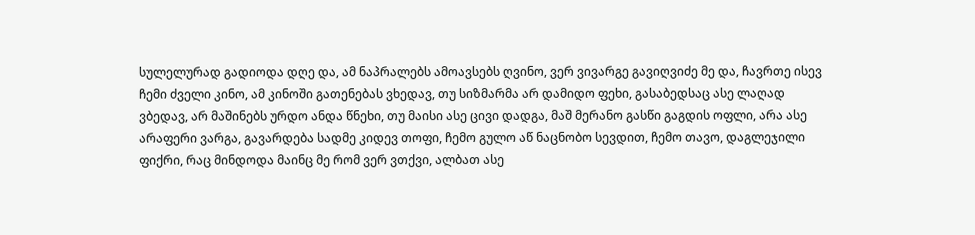სულელურად გადიოდა დღე და, ამ ნაპრალებს ამოავსებს ღვინო, ვერ ვივარგე გავიღვიძე მე და, ჩავრთე ისევ ჩემი ძველი კინო, ამ კინოში გათენებას ვხედავ, თუ სიზმარმა არ დამიდო ფეხი, გასაბედსაც ასე ლაღად ვბედავ, არ მაშინებს ურდო ანდა წნეხი, თუ მაისი ასე ცივი დადგა, მაშ მერანო გასწი გაგდის ოფლი, არა ასე არაფერი ვარგა, გავარდება სადმე კიდევ თოფი, ჩემო გულო აწ ნაცნობო სევდით, ჩემო თავო, დაგლეჯილი ფიქრი, რაც მინდოდა მაინც მე რომ ვერ ვთქვი, ალბათ ასე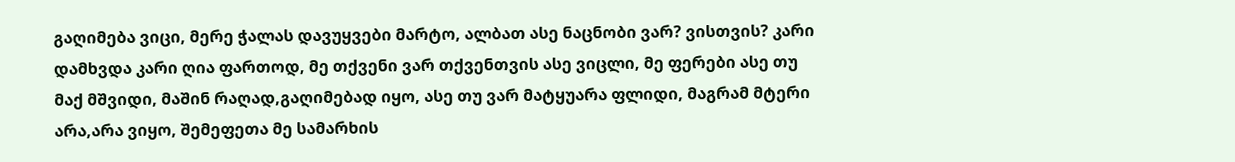გაღიმება ვიცი, მერე ჭალას დავუყვები მარტო, ალბათ ასე ნაცნობი ვარ? ვისთვის? კარი დამხვდა კარი ღია ფართოდ, მე თქვენი ვარ თქვენთვის ასე ვიცლი, მე ფერები ასე თუ მაქ მშვიდი, მაშინ რაღად,გაღიმებად იყო, ასე თუ ვარ მატყუარა ფლიდი, მაგრამ მტერი არა,არა ვიყო, შემეფეთა მე სამარხის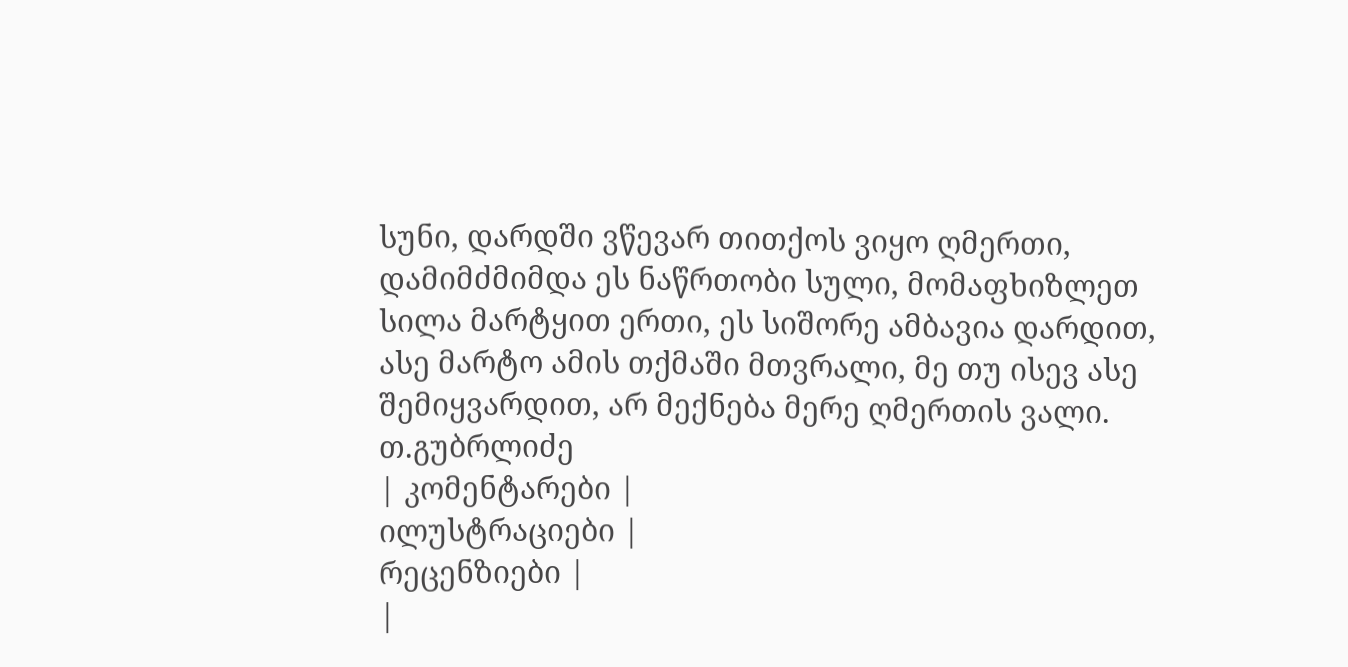სუნი, დარდში ვწევარ თითქოს ვიყო ღმერთი, დამიმძმიმდა ეს ნაწრთობი სული, მომაფხიზლეთ სილა მარტყით ერთი, ეს სიშორე ამბავია დარდით, ასე მარტო ამის თქმაში მთვრალი, მე თუ ისევ ასე შემიყვარდით, არ მექნება მერე ღმერთის ვალი.
თ.გუბრლიძე
| კომენტარები |
ილუსტრაციები |
რეცენზიები |
|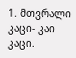1. მთვრალი კაცი- კაი კაცი.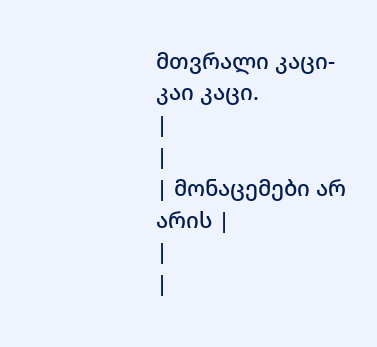მთვრალი კაცი- კაი კაცი.
|
|
| მონაცემები არ არის |
|
|